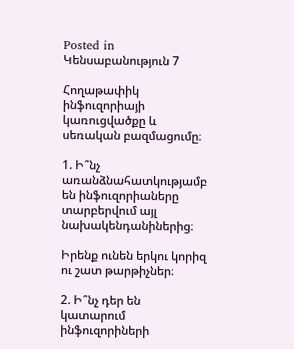Posted in Կենսաբանություն 7

Հողաթափիկ ինֆուզորիայի կառուցվածքը և սեռական բազմացումը։

1. Ի՞նչ առանձնահատկությամբ են ինֆուզորիաները տարբերվում այլ նախակենդանիներից։

Իրենք ունեն երկու կորիզ ու շատ թարթիչներ։

2. Ի՞նչ դեր են կատարում ինֆուզորիների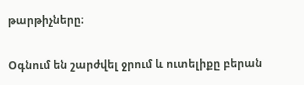թարթիչները։

Օգնում են շարժվել ջրում և ուտելիքը բերան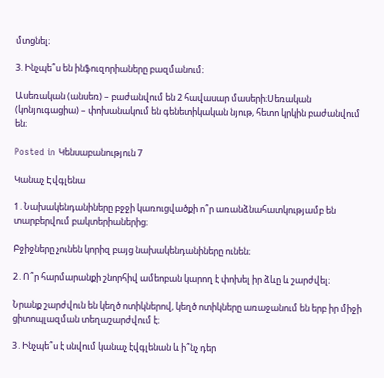մտցնել։

3. Ինչպե՞ս են ինֆուզորիաները բազմանում։

Ասեռական (անսեռ) – բաժանվում են 2 հավասար մասերի։Սեռական (կոնյուգացիա) – փոխանակում են գենետիկական նյութ, հետո կրկին բաժանվում են։

Posted in Կենսաբանություն 7

Կանաչ Էվգլենա

1․Նախակենդանիները բջջի կառուցվածքի ո՞ր առանձնահատկությամբ են տարբերվում բակտերիաներից։

Բջիջները չունեն կորիզ բայց նախակենդանիները ունեն։

2․Ո՞ր հարմարանքի շնորհիվ ամեոբան կարող է փոխել իր ձևը և շարժվել։

Նրանք շարժվուն են կեղծ ոտիկներով, կեղծ ոտիկները առաջանում են երբ իր միջի ցիտոպլազման տեղաշարժվում է։

3․Ինչպե՞ս է սնվում կանաչ էվգլենան և ի՞նչ դեր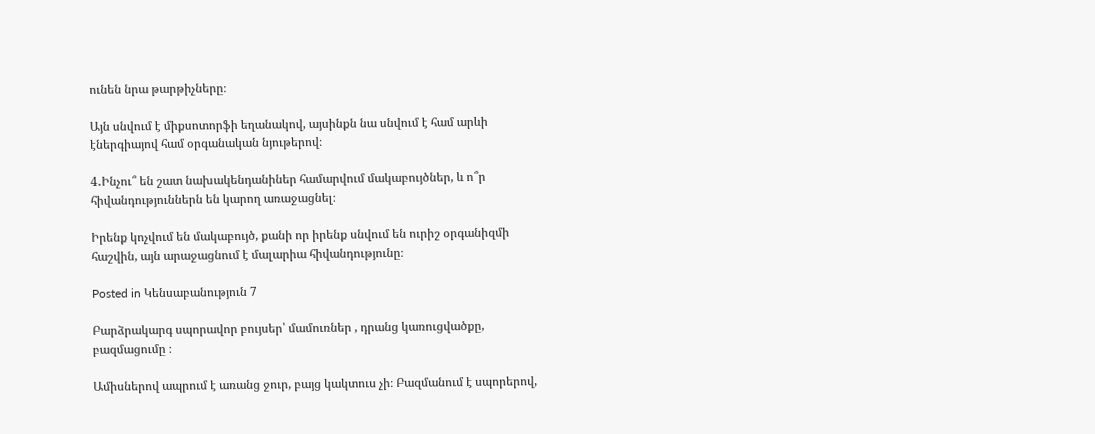ունեն նրա թարթիչները։

Այն սնվում է միքսոտորֆի եղանակով, այսինքն նա սնվում է համ արևի էներգիայով համ օրգանական նյութերով։

4․Ինչու՞ են շատ նախակենդանիներ համարվում մակաբույծներ, և ո՞ր հիվանդություններն են կարող առաջացնել։

Իրենք կոչվում են մակաբույծ, քանի որ իրենք սնվում են ուրիշ օրգանիզմի հաշվին, այն արաջացնում է մալարիա հիվանդությունը։

Posted in Կենսաբանություն 7

Բարձրակարգ սպորավոր բույսեր՝ մամուռներ , դրանց կառուցվածքը, բազմացումը ։

Ամիսներով ապրում է առանց ջուր, բայց կակտուս չի։ Բազմանում է սպորերով,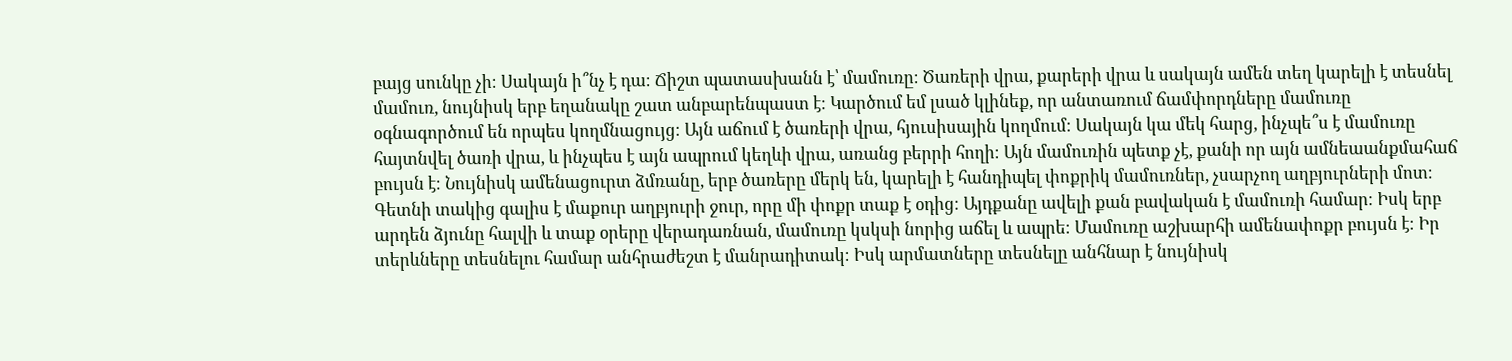բայց սունկը չի։ Սակայն ի՞նչ է դա։ Ճիշտ պատասխանն է՝ մամուռը։ Ծառերի վրա, քարերի վրա և սակայն ամեն տեղ կարելի է տեսնել մամուռ, նույնիսկ երբ եղանակը շատ անբարենպաստ է։ Կարծում եմ լսած կլինեք, որ անտառում ճամփորդները մամուռը օգնագործում են որպես կողմնացույց։ Այն աճում է ծառերի վրա, հյուսիսային կողմում։ Սակայն կա մեկ հարց, ինչպե՞ս է մամուռը հայտնվել ծառի վրա, և ինչպես է այն ապրում կեղևի վրա, առանց բերրի հողի։ Այն մամուռին պետք չէ, քանի որ այն ամնեաանքմահաճ բույսն է։ Նույնիսկ ամենացուրտ ձմռանը, երբ ծառերը մերկ են, կարելի է հանդիպել փոքրիկ մամուռներ, չսարչող աղբյուրների մոտ։ Գետնի տակից գալիս է մաքուր աղբյուրի ջուր, որը մի փոքր տաք է օդից։ Այդքանը ավելի քան բավական է մամուռի համար։ Իսկ երբ արդեն ձյունը հալվի և տաք օրերը վերադառնան, մամուռը կսկսի նորից աճել և ապրե։ Մամուռը աշխարհի ամենափոքր բույսն է։ Իր տերևները տեսնելու համար անհրաժեշտ է մանրադիտակ։ Իսկ արմատները տեսնելը անհնար է նույնիսկ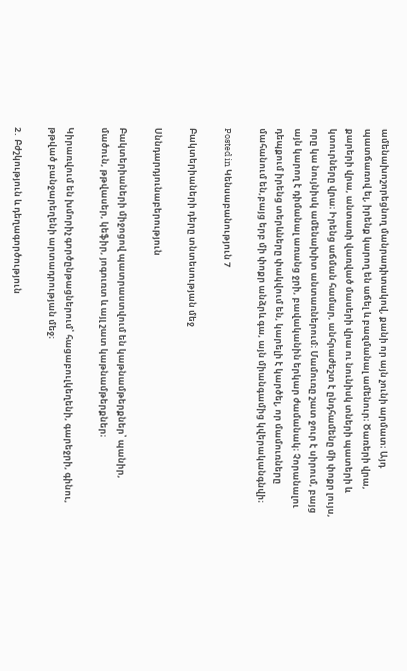ամենախոշորեցնող մանրադիտակով, քանի որ այն չունի արմատ։ Այդ պատճառով ել, իրենք կարող են աճել և բազմանալ ամենուր։ Ծառերի վրա, քարերի վրա, անտառի վառված մասերի վրա ու նունիսկ տների պատերի և կտուրները վրա։ Իրենց աճման համար, անհրաժեշտ է ընդհամենը մի փոքր լույս, որը կա նույնիսկ ամենախիտ անտառներում։ Մամուռը շատ ջուր է սիրում, բայց այն կարող է դիմանալ առանց ջրի, բավականին երկար ժամանակ։ Չորանալու դեպքում իրենց տերևները փակվում են, կարելի է կարծել, որ մամուռները մահանում են,բայց երբ մի փոքր անձրև գա, այն միանգամից կվերականգնվի։

Posted in Կենսաբանություն 7

Բակտերիաների դերը տնտեսության մեջ

Սննդարդյունաբերություն

Բակտերիաների միջոցով պատրաստվում են կաթնամթերքներ՝ պանիր, մածուն, թթվասեր, կեֆիր, յոգուռտ և այլ շատ կաթնամթերքներ։

Կիրառվում են խմորիչ գործընթացներում՝ հացաբուլկեղենի, գարեջրի, գինու, թթված բանջարեղենի արտադրության մեջ։

2․ Բժշկություն և դեղագործություն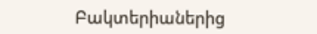Բակտերիաներից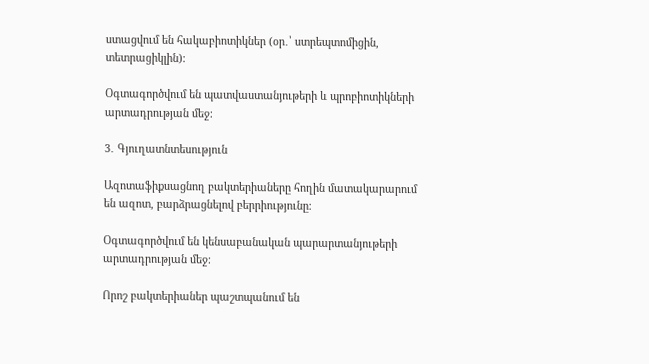ստացվում են հակաբիոտիկներ (օր․՝ ստրեպտոմիցին, տետրացիկլին)։

Օգտագործվում են պատվաստանյութերի և պրոբիոտիկների արտադրության մեջ։

3․ Գյուղատնտեսություն

Ազոտաֆիքսացնող բակտերիաները հողին մատակարարում են ազոտ, բարձրացնելով բերրիությունը։

Օգտագործվում են կենսաբանական պարարտանյութերի արտադրության մեջ։

Որոշ բակտերիաներ պաշտպանում են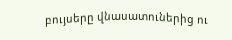բույսերը վնասատուներից ու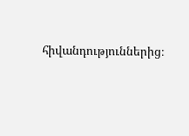հիվանդություններից։